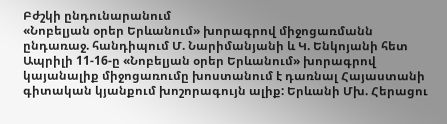Բժշկի ընդունարանում
«Նոբելյան օրեր Երևանում» խորագրով միջոցառմանն ընդառաջ. հանդիպում Մ. Նարիմանյանի և Կ. Ենկոյանի հետ
Ապրիլի 11-16-ը «Նոբելյան օրեր Երևանում» խորագրով կայանալիք միջոցառումը խոստանում է դառնալ Հայաստանի գիտական կյանքում խոշորագույն ալիք: Երևանի Մխ. Հերացու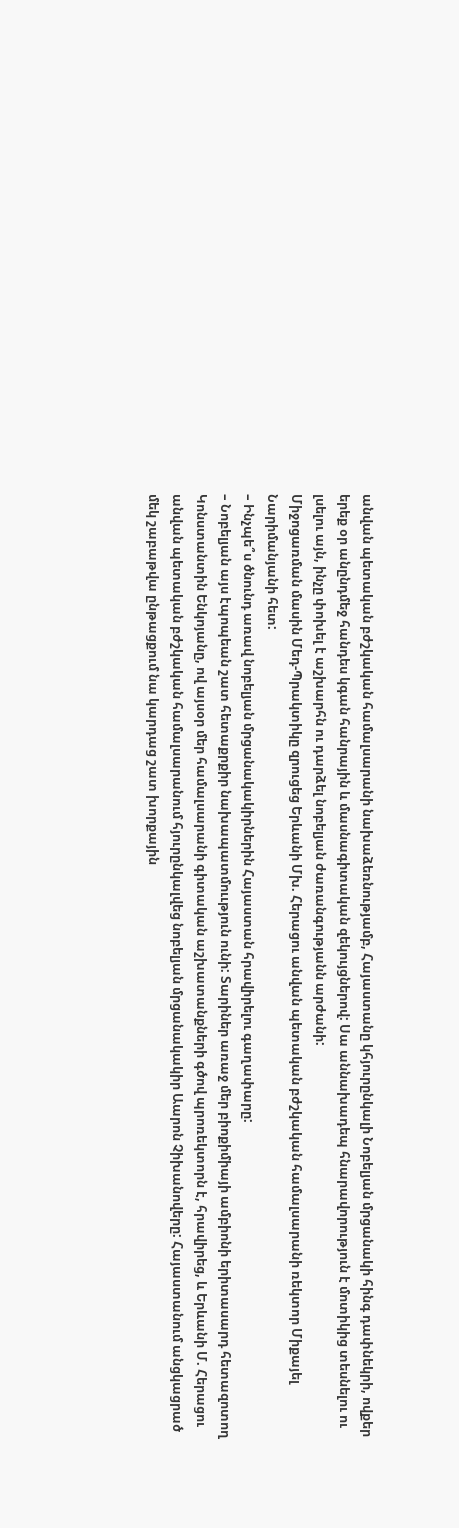անվան պետական բժշկական համալսարանի նախաձեռնությամբ, Հայաստանը կհյուրընկալի Նոբելյան մրցանակի հինգ դափնեկրի, ովքեր երեք օր անընդմեջ հանդես կգան հանրային և մասնագիտական զեկույցներով: Սա աննախադեպ հնարավորություն է մոտիկից տեսնելու ու լսելու այն, ինչը փոխել է աշխարհն ու դարձել նոբելյան ժառանգությանն արժանի:
Միջոցառման մասին Մեդ-Պրակտիկը զրուցեց Երևանի Մխ. Հերացու անվան պետական բժշկական համալսարանի ռեկտոր Միքայել Նարիմանյանի հետ:
– Ինչպե՞ս ծնունդ առավ նոբելյան մրցանակակիրներին Հայաստան հրավիրելու գաղափարը:
– Նոբելյան այս էպոպեան շատ հետաքրքիր նախապատմոււթյուն ունի: Տարիներ առաջ մեր բիոքիմիայի ամբիոնի երիտասարդ հետազոտող Կոնստանտին Ենկոյանը, ով այսօր մեր համալսարանի գիտական աշխատանքների գծով պրոռեկտորն է, հրավիրեց, և Երևանի Մ. Հերացու անվան պետական բժշկական համալսարանում հյուրընկալվեց նոբելյան մրցանակակիր Աարոն Չիխանովերը: Հայաստանում անցկացրած մեկ շաբաթվա ընթացքում նա կարդաց շատ խորքային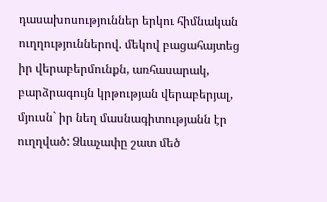դասախոսություններ երկու հիմնական ուղղություններով. մեկով բացահայտեց իր վերաբերմունքն, առհասարակ, բարձրագույն կրթության վերաբերյալ, մյուսն` իր նեղ մասնագիտությանն էր ուղղված: Ձևաչափը շատ մեծ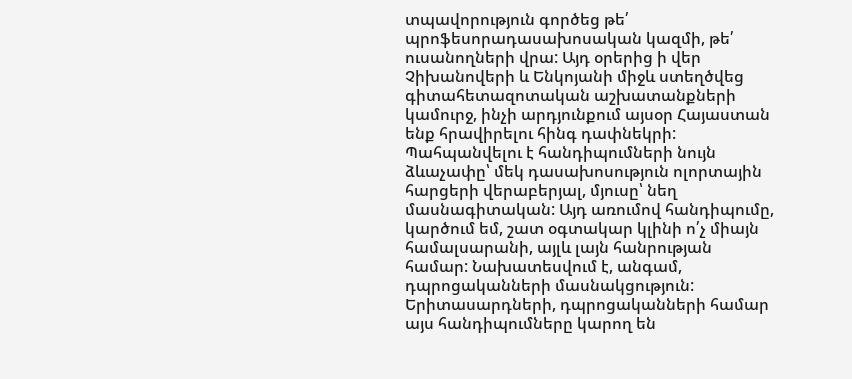տպավորություն գործեց թե՛ պրոֆեսորադասախոսական կազմի, թե՛ ուսանողների վրա: Այդ օրերից ի վեր Չիխանովերի և Ենկոյանի միջև ստեղծվեց գիտահետազոտական աշխատանքների կամուրջ, ինչի արդյունքում այսօր Հայաստան ենք հրավիրելու հինգ դափնեկրի: Պահպանվելու է հանդիպումների նույն ձևաչափը՝ մեկ դասախոսություն ոլորտային հարցերի վերաբերյալ, մյուսը՝ նեղ մասնագիտական: Այդ առումով հանդիպումը, կարծում եմ, շատ օգտակար կլինի ո՛չ միայն համալսարանի, այլև լայն հանրության համար: Նախատեսվում է, անգամ, դպրոցականների մասնակցություն:
Երիտասարդների, դպրոցականների համար այս հանդիպումները կարող են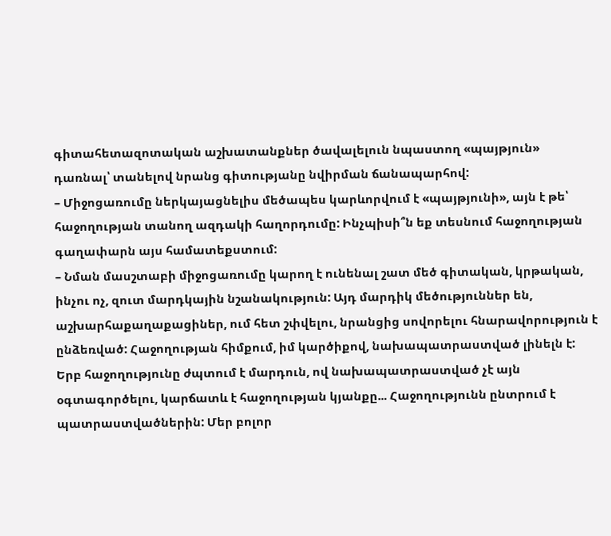գիտահետազոտական աշխատանքներ ծավալելուն նպաստող «պայթյուն» դառնալ՝ տանելով նրանց գիտությանը նվիրման ճանապարհով:
– Միջոցառումը ներկայացնելիս մեծապես կարևորվում է «պայթյունի», այն է թե՝ հաջողության տանող ազդակի հաղորդումը: Ինչպիսի՞ն եք տեսնում հաջողության գաղափարն այս համատեքստում:
– Նման մասշտաբի միջոցառումը կարող է ունենալ շատ մեծ գիտական, կրթական, ինչու ոչ, զուտ մարդկային նշանակություն: Այդ մարդիկ մեծություններ են, աշխարհաքաղաքացիներ, ում հետ շփվելու, նրանցից սովորելու հնարավորություն է ընձեռված: Հաջողության հիմքում, իմ կարծիքով, նախապատրաստված լինելն է: Երբ հաջողությունը ժպտում է մարդուն, ով նախապատրաստված չէ այն օգտագործելու, կարճատև է հաջողության կյանքը... Հաջողությունն ընտրում է պատրաստվածներին: Մեր բոլոր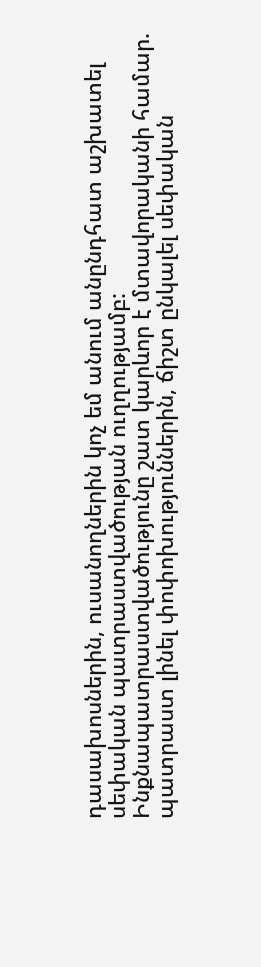դասախոսներին, ուսանողներին կոչ եմ անում անընդհատ աշխատել սեփական պատրաստվածության ուղղությամբ: Ինքնապատրաստվածությունը շատ կարևոր է մտավորականի համար. պատրաստ լինել փոփոխություններին, ճիշտ ընկալել սեփական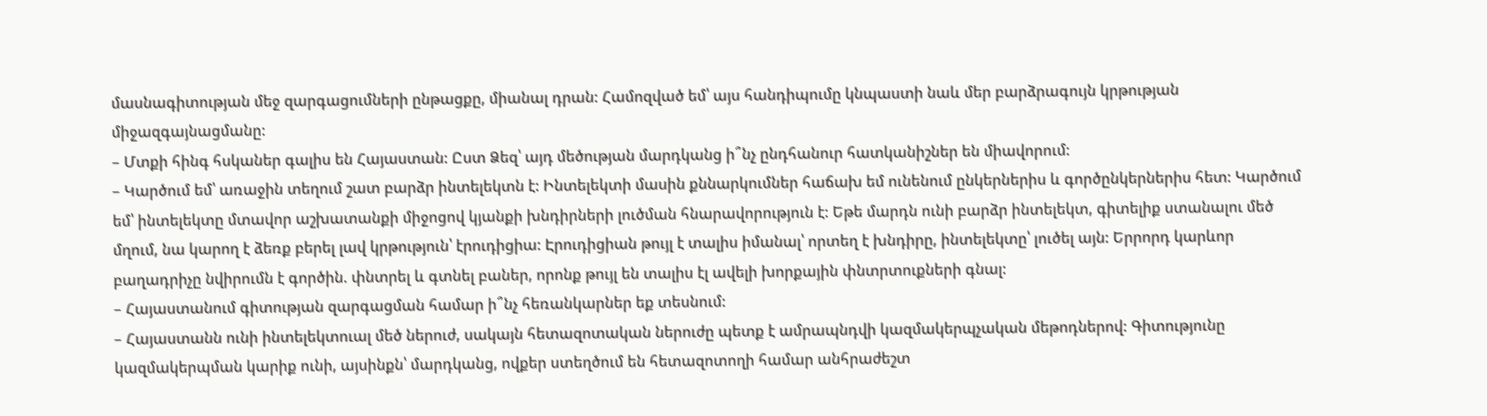մասնագիտության մեջ զարգացումների ընթացքը, միանալ դրան: Համոզված եմ՝ այս հանդիպումը կնպաստի նաև մեր բարձրագույն կրթության միջազգայնացմանը:
– Մտքի հինգ հսկաներ գալիս են Հայաստան: Ըստ Ձեզ՝ այդ մեծության մարդկանց ի՞նչ ընդհանուր հատկանիշներ են միավորում:
– Կարծում եմ՝ առաջին տեղում շատ բարձր ինտելեկտն է: Ինտելեկտի մասին քննարկումներ հաճախ եմ ունենում ընկերներիս և գործընկերներիս հետ: Կարծում եմ՝ ինտելեկտը մտավոր աշխատանքի միջոցով կյանքի խնդիրների լուծման հնարավորություն է: Եթե մարդն ունի բարձր ինտելեկտ, գիտելիք ստանալու մեծ մղում, նա կարող է ձեռք բերել լավ կրթություն՝ էրուդիցիա: Էրուդիցիան թույլ է տալիս իմանալ՝ որտեղ է խնդիրը, ինտելեկտը՝ լուծել այն: Երրորդ կարևոր բաղադրիչը նվիրումն է գործին. փնտրել և գտնել բաներ, որոնք թույլ են տալիս էլ ավելի խորքային փնտրտուքների գնալ:
– Հայաստանում գիտության զարգացման համար ի՞նչ հեռանկարներ եք տեսնում:
– Հայաստանն ունի ինտելեկտուալ մեծ ներուժ, սակայն հետազոտական ներուժը պետք է ամրապնդվի կազմակերպչական մեթոդներով: Գիտությունը կազմակերպման կարիք ունի, այսինքն՝ մարդկանց, ովքեր ստեղծում են հետազոտողի համար անհրաժեշտ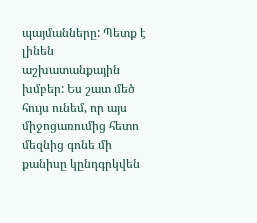պայմանները: Պետք է լինեն աշխատանքային խմբեր: Ես շատ մեծ հույս ունեմ, որ այս միջոցառումից հետո մեզնից գոնե մի քանիսը կընդգրկվեն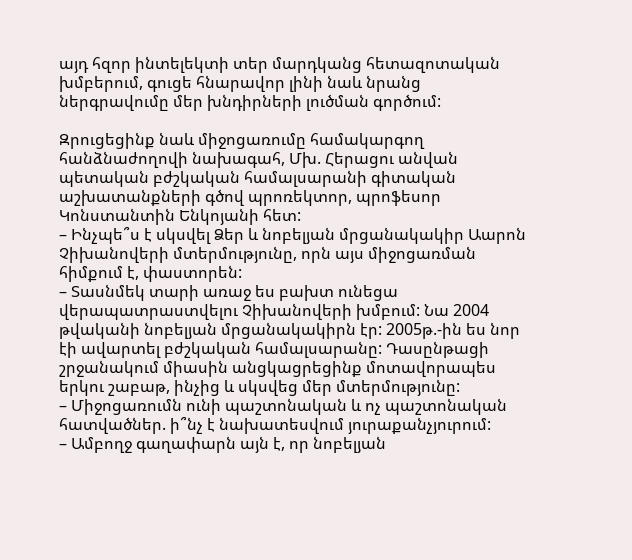այդ հզոր ինտելեկտի տեր մարդկանց հետազոտական խմբերում, գուցե հնարավոր լինի նաև նրանց ներգրավումը մեր խնդիրների լուծման գործում:

Զրուցեցինք նաև միջոցառումը համակարգող հանձնաժողովի նախագահ, Մխ. Հերացու անվան պետական բժշկական համալսարանի գիտական աշխատանքների գծով պրոռեկտոր, պրոֆեսոր Կոնստանտին Ենկոյանի հետ:
– Ինչպե՞ս է սկսվել Ձեր և նոբելյան մրցանակակիր Աարոն Չիխանովերի մտերմությունը, որն այս միջոցառման հիմքում է, փաստորեն:
– Տասնմեկ տարի առաջ ես բախտ ունեցա վերապատրաստվելու Չիխանովերի խմբում: Նա 2004 թվականի նոբելյան մրցանակակիրն էր: 2005թ.-ին ես նոր էի ավարտել բժշկական համալսարանը: Դասընթացի շրջանակում միասին անցկացրեցինք մոտավորապես երկու շաբաթ, ինչից և սկսվեց մեր մտերմությունը:
– Միջոցառումն ունի պաշտոնական և ոչ պաշտոնական հատվածներ. ի՞նչ է նախատեսվում յուրաքանչյուրում:
– Ամբողջ գաղափարն այն է, որ նոբելյան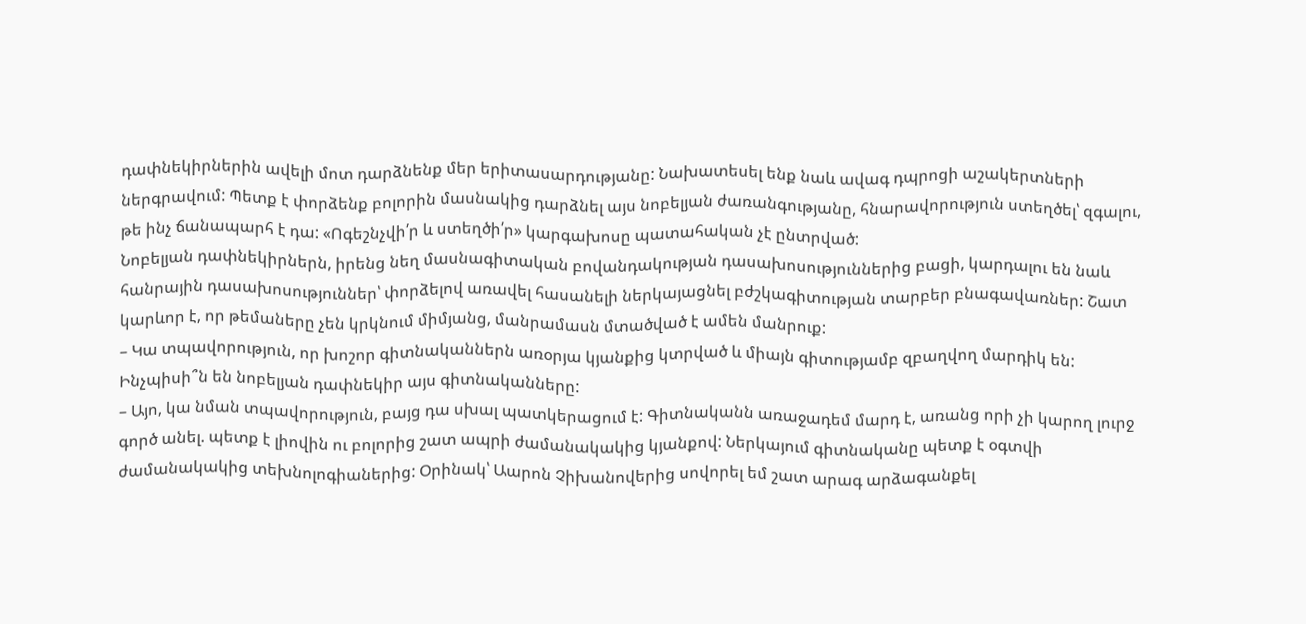դափնեկիրներին ավելի մոտ դարձնենք մեր երիտասարդությանը: Նախատեսել ենք նաև ավագ դպրոցի աշակերտների ներգրավում: Պետք է փորձենք բոլորին մասնակից դարձնել այս նոբելյան ժառանգությանը, հնարավորություն ստեղծել՝ զգալու, թե ինչ ճանապարհ է դա: «Ոգեշնչվի՛ր և ստեղծի՛ր» կարգախոսը պատահական չէ ընտրված:
Նոբելյան դափնեկիրներն, իրենց նեղ մասնագիտական բովանդակության դասախոսություններից բացի, կարդալու են նաև հանրային դասախոսություններ՝ փորձելով առավել հասանելի ներկայացնել բժշկագիտության տարբեր բնագավառներ: Շատ կարևոր է, որ թեմաները չեն կրկնում միմյանց, մանրամասն մտածված է ամեն մանրուք:
– Կա տպավորություն, որ խոշոր գիտնականներն առօրյա կյանքից կտրված և միայն գիտությամբ զբաղվող մարդիկ են: Ինչպիսի՞ն են նոբելյան դափնեկիր այս գիտնականները:
– Այո, կա նման տպավորություն, բայց դա սխալ պատկերացում է: Գիտնականն առաջադեմ մարդ է, առանց որի չի կարող լուրջ գործ անել. պետք է լիովին ու բոլորից շատ ապրի ժամանակակից կյանքով: Ներկայում գիտնականը պետք է օգտվի ժամանակակից տեխնոլոգիաներից: Օրինակ՝ Աարոն Չիխանովերից սովորել եմ շատ արագ արձագանքել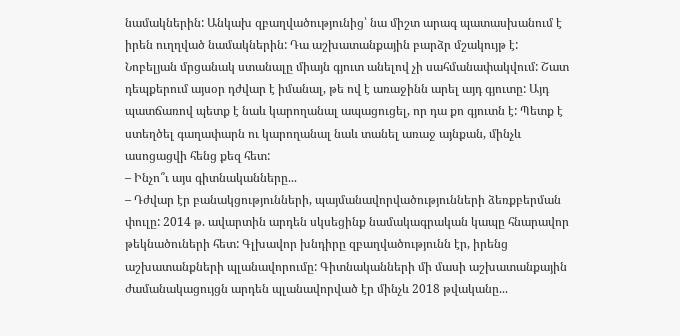նամակներին: Անկախ զբաղվածությունից՝ նա միշտ արագ պատասխանում է իրեն ուղղված նամակներին: Դա աշխատանքային բարձր մշակույթ է:
Նոբելյան մրցանակ ստանալը միայն գյուտ անելով չի սահմանափակվում: Շատ դեպքերում այսօր դժվար է իմանալ, թե ով է առաջինն արել այդ գյուտը: Այդ պատճառով պետք է նաև կարողանալ ապացուցել, որ դա քո գյուտն է: Պետք է ստեղծել գաղափարն ու կարողանալ նաև տանել առաջ այնքան, մինչև ասոցացվի հենց քեզ հետ:
– Ինչո՞ւ այս գիտնականները...
– Դժվար էր բանակցությունների, պայմանավորվածությունների ձեռքբերման փուլը: 2014 թ. ավարտին արդեն սկսեցինք նամակագրական կապը հնարավոր թեկնածուների հետ: Գլխավոր խնդիրը զբաղվածությունն էր, իրենց աշխատանքների պլանավորումը: Գիտնականների մի մասի աշխատանքային ժամանակացույցն արդեն պլանավորված էր մինչև 2018 թվականը...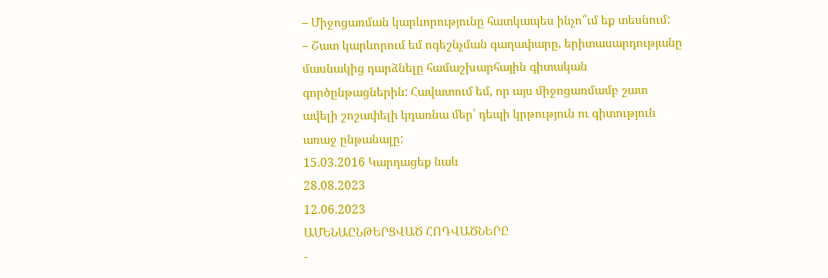– Միջոցառման կարևորությունը հատկապես ինչո՞ւմ եք տեսնում:
– Շատ կարևորում եմ ոգեշնչման գաղափարը, երիտասարդությանը մասնակից դարձնելը համաշխարհային գիտական գործընթացներին: Հավատում եմ, որ այս միջոցառմամբ շատ ավելի շոշափելի կդառնա մեր՝ դեպի կրթություն ու գիտություն առաջ ընթանալը:
15.03.2016 Կարդացեք նաև
28.08.2023
12.06.2023
ԱՄԵՆԱԸՆԹԵՐՑՎԱԾ ՀՈԴՎԱԾՆԵՐԸ
-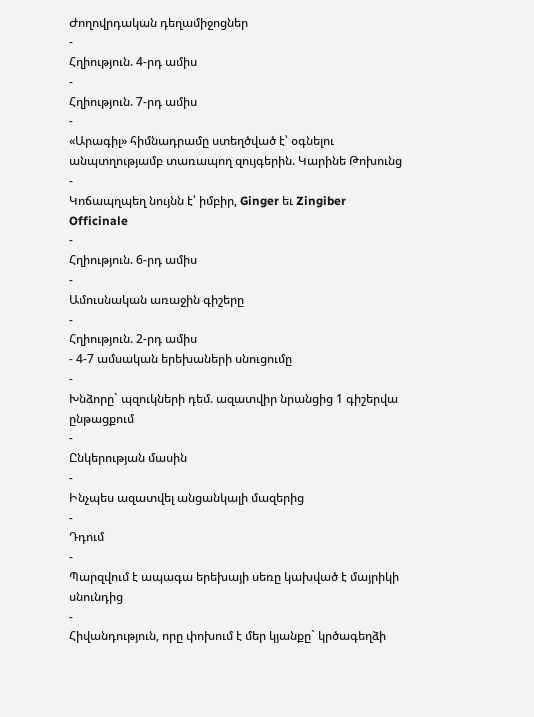Ժողովրդական դեղամիջոցներ
-
Հղիություն. 4-րդ ամիս
-
Հղիություն. 7-րդ ամիս
-
«Արագիլ» հիմնադրամը ստեղծված է՝ օգնելու անպտղությամբ տառապող զույգերին. Կարինե Թոխունց
-
Կոճապղպեղ նույնն է՝ իմբիր, Ginger եւ Zingiber Officinale
-
Հղիություն. 6-րդ ամիս
-
Ամուսնական առաջին գիշերը
-
Հղիություն. 2-րդ ամիս
- 4-7 ամսական երեխաների սնուցումը
-
Խնձորը` պզուկների դեմ. ազատվիր նրանցից 1 գիշերվա ընթացքում
-
Ընկերության մասին
-
Ինչպես ազատվել անցանկալի մազերից
-
Դդում
-
Պարզվում է ապագա երեխայի սեռը կախված է մայրիկի սնունդից
-
Հիվանդություն, որը փոխում է մեր կյանքը` կրծագեղձի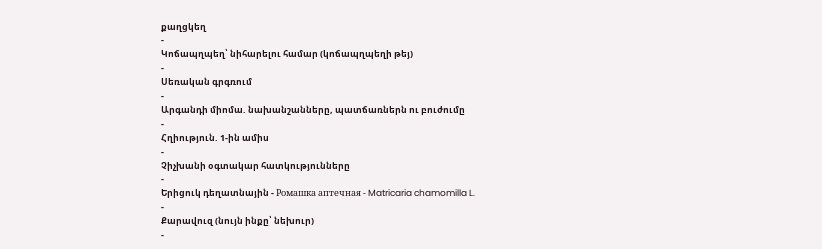քաղցկեղ
-
Կոճապղպեղ՝ նիհարելու համար (կոճապղպեղի թեյ)
-
Սեռական գրգռում
-
Արգանդի միոմա. նախանշանները, պատճառներն ու բուժումը
-
Հղիություն. 1-ին ամիս
-
Չիչխանի օգտակար հատկությունները
-
Երիցուկ դեղատնային - Ромашка аптечная - Matricaria chamomilla L.
-
Քարավուզ (նույն ինքը՝ նեխուր)
-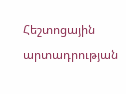Հեշտոցային արտադրության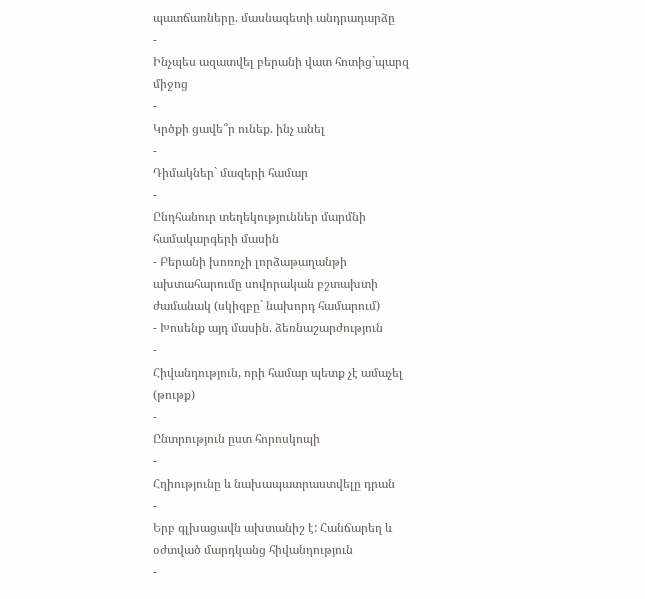պատճառները. մասնագետի անդրադարձը
-
Ինչպես ազատվել բերանի վատ հոտից`պարզ միջոց
-
Կրծքի ցավե՞ր ունեք. ինչ անել
-
Դիմակներ` մազերի համար
-
Ընդհանուր տեղեկություններ մարմնի համակարգերի մասին
- Բերանի խոռոչի լորձաթաղանթի ախտահարումը սովորական բշտախտի ժամանակ (սկիզբը` նախորդ համարում)
- Խոսենք այդ մասին. ձեռնաշարժություն
-
Հիվանդություն, որի համար պետք չէ ամաչել (թութք)
-
Ընտրություն ըստ հորոսկոպի
-
Հղիությունը և նախապատրաստվելը դրան
-
Երբ գլխացավն ախտանիշ է: Հանճարեղ և օժտված մարդկանց հիվանդություն
-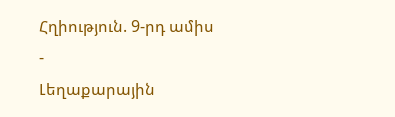Հղիություն. 9-րդ ամիս
-
Լեղաքարային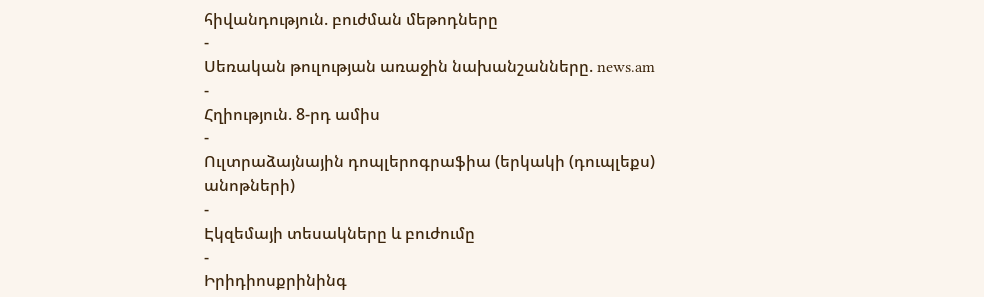հիվանդություն. բուժման մեթոդները
-
Սեռական թուլության առաջին նախանշանները. news.am
-
Հղիություն. 8-րդ ամիս
-
Ուլտրաձայնային դոպլերոգրաֆիա (երկակի (դուպլեքս) անոթների)
-
Էկզեմայի տեսակները և բուժումը
-
Իրիդիոսքրինինգ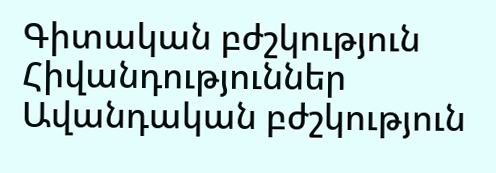Գիտական բժշկություն
Հիվանդություններ
Ավանդական բժշկություն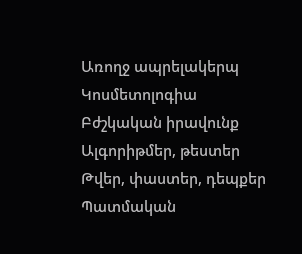Առողջ ապրելակերպ
Կոսմետոլոգիա
Բժշկական իրավունք
Ալգորիթմեր, թեստեր
Թվեր, փաստեր, դեպքեր
Պատմական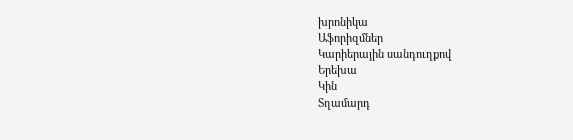խրոնիկա
Աֆորիզմներ
Կարիերային սանդուղքով
Երեխա
Կին
Տղամարդ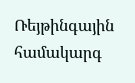Ռեյթինգային համակարգ